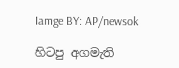Iamge BY: AP/newsok

හිටපු අගමැති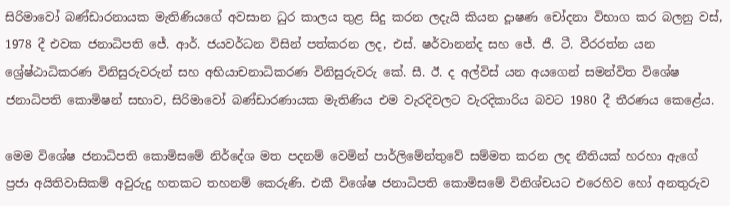සිරිමාවෝ බණ්ඩාරනායක මැතිණියගේ අවසාන ධුර කාලය තුළ සිදු කරන ලදැයි කියන දූාෂණ චෝදනා විභාග කර බලනු වස්, 1978 දී එවක ජනාධිපති ජේ. ආර්. ජයවර්ධන විසින් පත්කරන ලද, එස්. ෂර්වානන්ද සහ ජේ. ජී. ටී. වීරරත්න යන ශ්‍රේෂ්ඨාධිකරණ විනිසුරුවරුන් සහ අභියාචනාධිකරණ විනිසුරුවරු කේ. සී. ඊ. ද අල්විස් යන අයගෙන් සමන්විත විශේෂ ජනාධිපති කොමිෂන් සභාව, සිරිමාවෝ බණ්ඩාරණායක මැතිණිය එම වැරදිවලට වැරදිකාරිය බවට 1980 දී තීරණය කෙළේය.

මෙම විශේෂ ජනාධිපති කොමිසමේ නිර්දේශ මත පදනම් වෙමින් පාර්ලිමේන්තුවේ සම්මත කරන ලද නීතියක් හරහා ඇගේ ප්‍රජා අයිතිවාසිකම් අවුරුදු හතකට තහනම් කෙරුණි. එකී විශේෂ ජනාධිපති කොමිසමේ විනිශ්චයට එරෙහිව හෝ අනතුරුව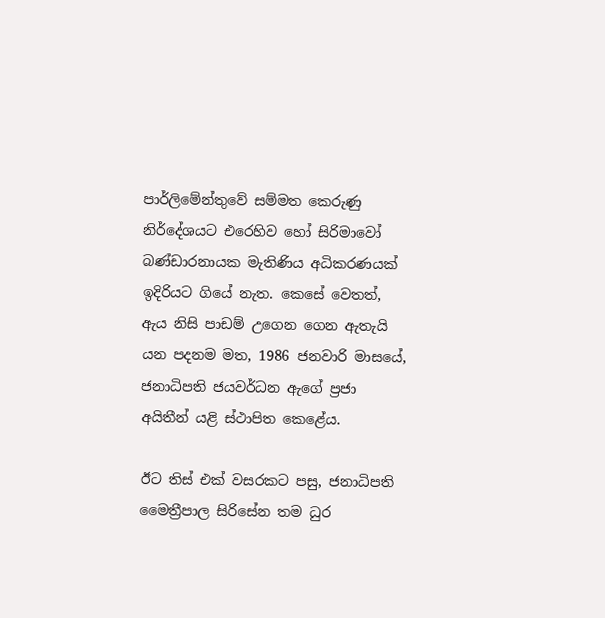පාර්ලිමේන්තුවේ සම්මත කෙරුණු නිර්දේශයට එරෙහිව හෝ සිරිමාවෝ බණ්ඩාරනායක මැතිණිය අධිකරණයක් ඉදිරියට ගියේ නැත. කෙසේ වෙතත්, ඇය නිසි පාඩම් උගෙන ගෙන ඇතැයි යන පදනම මත, 1986 ජනවාරි මාසයේ, ජනාධිපති ජයවර්ධන ඇගේ ප්‍රජා අයිතීන් යළි ස්ථාපිත කෙළේය.

ඊට තිස් එක් වසරකට පසු, ජනාධිපති මෛත්‍රීපාල සිරිසේන තම ධුර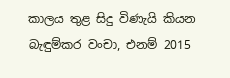කාලය තුළ සිදු විණැයි කියන බැඳුම්කර වංචා, එනම් 2015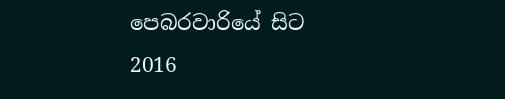පෙබරවාරියේ සිට 2016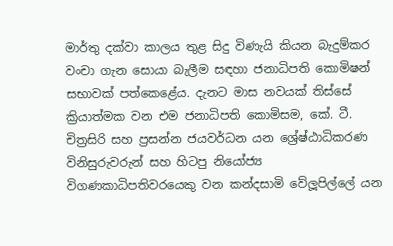මාර්තු දක්වා කාලය තුළ සිදු විණැයි කියන බැදුම්කර වංචා ගැන සොයා බැලීම සඳහා ජනාධිපති කොමිෂන් සභාවක් පත්කෙළේය. දැනට මාස නවයක් තිස්සේ ක්‍රියාත්මක වන එම ජනාධිපති කොමිසම, කේ. ටී. චිත්‍රසිරි සහ ප්‍රසන්න ජයවර්ධන යන ශ්‍රේෂ්ඨාධිකරණ විනිසුරුවරුන් සහ හිටපු නියෝජ්‍ය විගණකාධිපතිවරයෙකු වන කන්දසාමි වේලූපිල්ලේ යන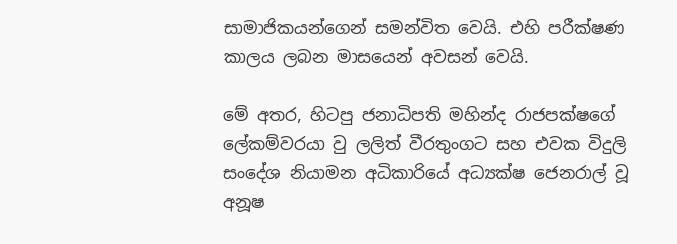සාමාජිකයන්ගෙන් සමන්විත වෙයි. එහි පරීක්ෂණ කාලය ලබන මාසයෙන් අවසන් වෙයි.

මේ අතර, හිටපු ජනාධිපති මහින්ද රාජපක්ෂගේ ලේකම්වරයා වු ලලිත් වීරතුංගට සහ එවක විදුලි සංදේශ නියාමන අධිකාරියේ අධ්‍යක්ෂ ජෙනරාල් වූ අනූෂ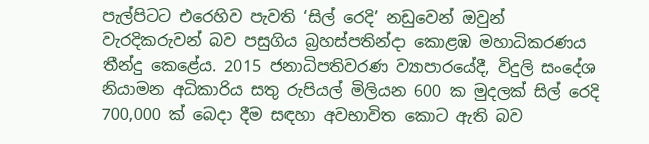පැල්පිටට එරෙහිව පැවති ‘සිල් රෙදි’ නඩුවෙන් ඔවුන් වැරදිකරුවන් බව පසුගිය බ්‍රහස්පතින්දා කොළඹ මහාධිකරණය තීන්දු කෙළේය. 2015 ජනාධිපතිවරණ ව්‍යාපාරයේදී, විදුලි සංදේශ නියාමන අධිකාරිය සතු රුපියල් මිලියන 600 ක මුදලක් සිල් රෙදි 700,000 ක් බෙදා දීම සඳහා අවභාවිත කොට ඇති බව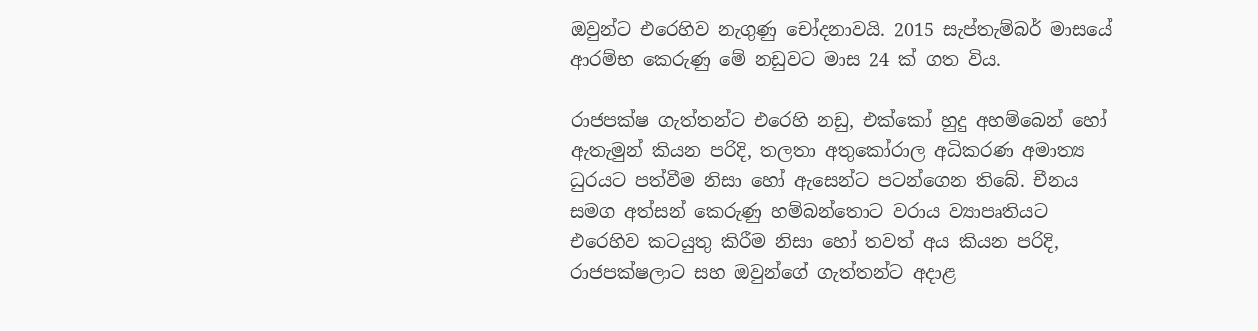ඔවුන්ට එරෙහිව නැගුණු චෝදනාවයි. 2015 සැප්තැම්බර් මාසයේ ආරම්භ කෙරුණු මේ නඩුවට මාස 24 ක් ගත විය.

රාජපක්ෂ ගැත්තන්ට එරෙහි නඩු, එක්කෝ හුදු අහම්බෙන් හෝ ඇතැමුන් කියන පරිදි, තලතා අතුකෝරාල අධිකරණ අමාත්‍ය ධුරයට පත්වීම නිසා හෝ ඇසෙන්ට පටන්ගෙන තිබේ. චීනය සමග අත්සන් කෙරුණු හම්බන්තොට වරාය ව්‍යාපෘතියට එරෙහිව කටයුතු කිරීම නිසා හෝ තවත් අය කියන පරිදි, රාජපක්ෂලාට සහ ඔවුන්ගේ ගැත්තන්ට අදාළ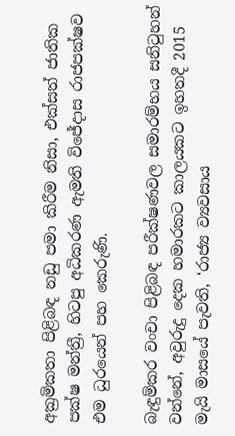අක්‍රමිකතා පිළිබඳ නඩු පමා කිරීම නිසා, එක්සත් ජාතික පක්ෂ මන්ත්‍රී, හිටපු අධිකරණ ඇමති විජේදාස රාජපක්ෂව එම ධුරයෙන් පහ කෙරුණි.

බැඳුම්කර වංචා පිළිබඳ පරීක්ෂණවල සමාරම්භය සනිටුහන් වන්නේ, අවුරුදු දෙක හමාරකට කාලයකට ඉහතදී 2015 මැයි මාසයේ පැවති, ‘රාජ්‍ය ව්‍යවසාය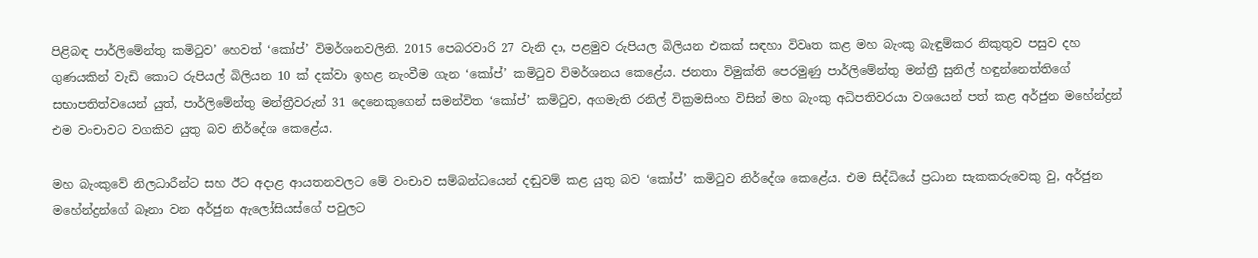පිළිබඳ පාර්ලිමේන්තු කමිටුව’ හෙවත් ‘කෝප්’ විමර්ශනවලිනි. 2015 පෙබරවාරි 27 වැනි දා, පළමුව රුපියල බිලියන එකක් සඳහා විවෘත කළ මහ බැංකු බැඳුම්කර නිකුතුව පසුව දහ ගුණයකින් වැඩි කොට රුපියල් බිලියන 10 ක් දක්වා ඉහළ නැංවීම ගැන ‘කෝප්’ කමිටුව විමර්ශනය කෙළේය. ජනතා විමුක්ති පෙරමුණු පාර්ලිමේන්තු මන්ත්‍රී සුනිල් හඳුන්නෙත්තිගේ සභාපතිත්වයෙන් යුත්, පාර්ලිමේන්තු මන්ත්‍රීවරුන් 31 දෙනෙකුගෙන් සමන්විත ‘කෝප්’ කමිටුව, අගමැති රනිල් වික්‍රමසිංහ විසින් මහ බැංකු අධිපතිවරයා වශයෙන් පත් කළ අර්ජුන මහේන්ද්‍රන් එම වංචාවට වගකිව යුතු බව නිර්දේශ කෙළේය.

මහ බැංකුවේ නිලධාරීන්ට සහ ඊට අදාළ ආයතනවලට මේ වංචාව සම්බන්ධයෙන් දඬුවම් කළ යුතු බව ‘කෝප්’ කමිටුව නිර්දේශ කෙළේය. එම සිද්ධියේ ප්‍රධාන සැකකරුවෙකු වු, අර්ජුන මහේන්ද්‍රන්ගේ බෑනා වන අර්ජුන ඇලෝසියස්ගේ පවුලට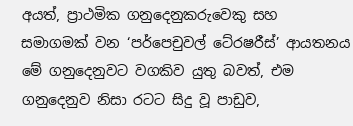අයත්, ප්‍රාථමික ගනුදෙනුකරුවෙකු සහ සමාගමක් වන ‘පර්පෙචුවල් ටේ‍රෂරීස්’ ආයතනය මේ ගනුදෙනුවට වගකිව යුතු බවත්, එම ගනුදෙනුව නිසා රටට සිදු වූ පාඩුව,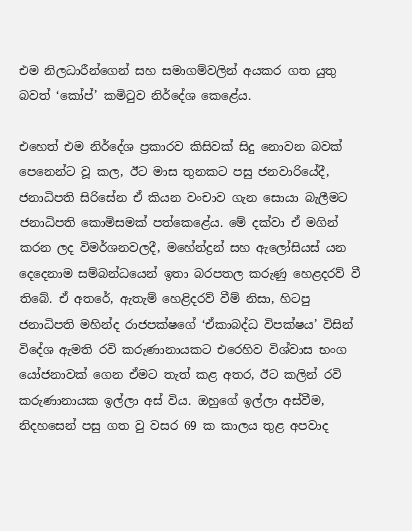එම නිලධාරීන්ගෙන් සහ සමාගම්වලින් අයකර ගත යුතු බවත් ‘කෝප්’ කමිටුව නිර්දේශ කෙළේය.

එහෙත් එම නිර්දේශ ප්‍රකාරව කිසිවක් සිදු නොවන බවක් පෙනෙන්ට වූ කල, ඊට මාස තුනකට පසු ජනවාරියේදී, ජනාධිපති සිරිසේන ඒ කියන වංචාව ගැන සොයා බැලීමට ජනාධිපති කොමිසමක් පත්කෙළේය. මේ දක්වා ඒ මගින් කරන ලද විමර්ශනවලදී, මහේන්ද්‍රන් සහ ඇලෝසියස් යන දෙදෙනාම සම්බන්ධයෙන් ඉතා බරපතල කරුණු හෙළදරව් වී තිබේ. ඒ අතරේ, ඇතැම් හෙළිදරව් වීම් නිසා, හිටපු ජනාධිපති මහින්ද රාජපක්ෂගේ ‘ඒකාබද්ධ විපක්ෂය’ විසින් විදේශ ඇමති රවි කරුණානායකට එරෙහිව විශ්වාස භංග යෝජනාවක් ගෙන ඒමට තැත් කළ අතර, ඊට කලින් රවි කරුණානායක ඉල්ලා අස් විය. ඔහුගේ ඉල්ලා අස්වීම, නිදහසෙන් පසු ගත වු වසර 69 ක කාලය තුළ අපවාද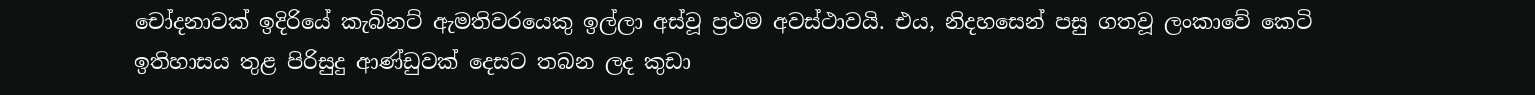චෝදනාවක් ඉදිරියේ කැබිනට් ඇමතිවරයෙකු ඉල්ලා අස්වූ ප්‍රථම අවස්ථාවයි. එය, නිදහසෙන් පසු ගතවූ ලංකාවේ කෙටි ඉතිහාසය තුළ පිරිසුදු ආණ්ඩුවක් දෙසට තබන ලද කුඩා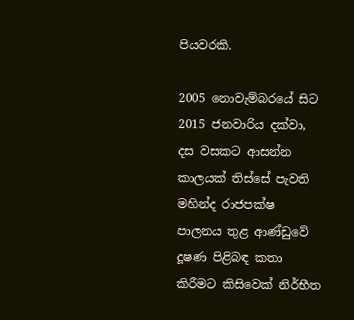පියවරකි.

2005 නොවැම්බරයේ සිට 2015 ජනවාරිය දක්වා, දස වසකට ආසන්න කාලයක් තිස්සේ පැවති මහින්ද රාජපක්ෂ පාලනය තුළ ආණ්ඩුවේ දූෂණ පිළිබඳ කතා කිරීමට කිසිවෙක් නිර්භීත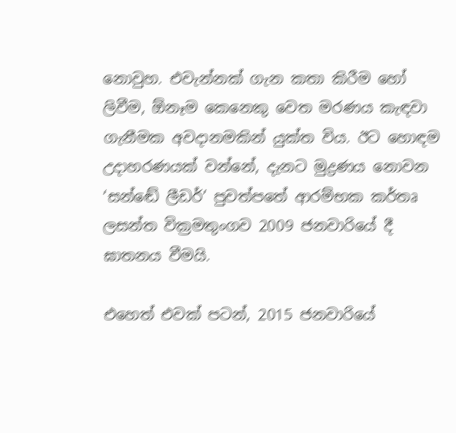නොවුහ. එවැන්නක් ගැන කතා කිරීම හෝ ලිවීම, ඕනෑම කෙනෙකු වෙත මරණය කැඳවා ගැනීමක අවදානමකින් යුක්ත විය. ඊට හොඳම උදාහරණයක් වන්නේ, දැනට මුද්‍රණය නොවන ‘සන්ඬේ ලීඩර්’ පුවත්පතේ ආරම්භක කර්තෘ ලසන්ත වික්‍රමතුංගව 2009 ජනවාරියේ දී ඝාතනය වීමයි.

එහෙත් එවක් පටන්, 2015 ජනවාරියේ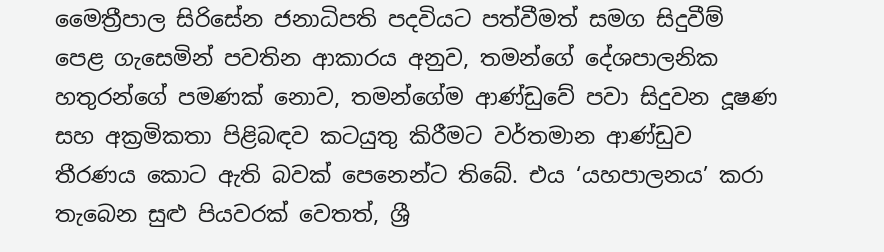මෛත්‍රීපාල සිරිසේන ජනාධිපති පදවියට පත්වීමත් සමග සිදුවීම් පෙළ ගැසෙමින් පවතින ආකාරය අනුව, තමන්ගේ දේශපාලනික හතුරන්ගේ පමණක් නොව, තමන්ගේම ආණ්ඩුවේ පවා සිදුවන දූෂණ සහ අක්‍රමිකතා පිළිබඳව කටයුතු කිරීමට වර්තමාන ආණ්ඩුව තීරණය කොට ඇති බවක් පෙනෙන්ට තිබේ. එය ‘යහපාලනය’ කරා තැබෙන සුළු පියවරක් වෙතත්, ශ්‍රී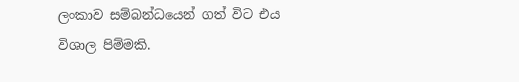ලංකාව සම්බන්ධයෙන් ගත් විට එය විශාල පිම්මකි.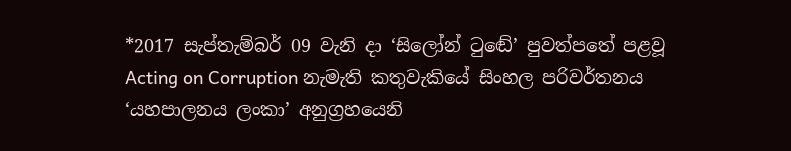*2017 සැප්තැම්බර් 09 වැනි දා ‘සිලෝන් ටුඬේ’ පුවත්පතේ පළවූ Acting on Corruption නැමැති කතුවැකියේ සිංහල පරිවර්තනය ‘යහපාලනය ලංකා’ අනුග්‍රහයෙනි